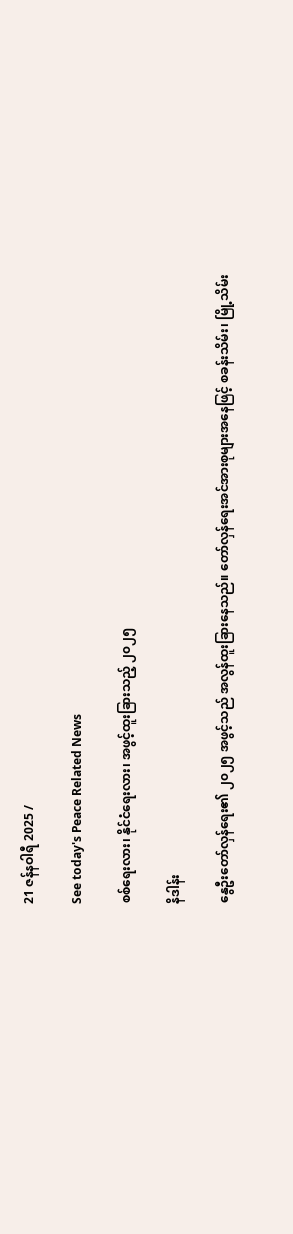21 ဇန်နဝါရီ 2025 /

See today's Peace Related News

စစ်ရေးလား၊ နိုင်ငံရေးလား၊ အဖွင့်ထူးခြားသည့် ၂၀၂၅

နိဒါန်း

နွေဦးတော်လှန်ရေး၏ ၂၀၂၅ အဖွင့်သည် အလွန်ထူးခြားနေသည်။ တော်လှန်ရေးအင်အားစုများအနေဖြင့် စခန်းသိမ်း၊ မြို့သိမ်း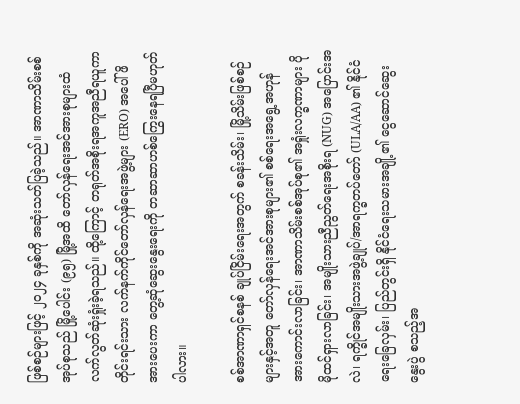ဖြစ်စဉ်များဖြင့် ၂၀၂၄ ခုနှစ်ကို အဆုံးသတ်ပြခဲ့သည်။ အာဏာသိမ်းစစ်အုပ်စုသည် မြို့ပေါင်း (၉၅) မြို့အထိ တော်လှန်ရေးအင်အားစုများထံ လက်လွတ်ဆုံးရှုံးခဲ့ရသည်။ ထို့ကြောင့် တရုတ်အစိုးရအကူအညီရယူကာ တိုင်းရင်းသား လက်နက်ကိုင်တော်လှန်ရေးအဖွဲ့များ (ERO) အပေါ် ဖိအားပေးကာ တွေ့ဆုံဆွေးနွေးရေးကို တဆာဆာဟစ်ကြွေးနေရပြီမဟုတ်ပါလား။

စစ်အာဏာရှင်စနစ် ချုပ်ငြိမ်းရေးအတွက် စခန်းသိမ်း၊ မြို့သိမ်းဖြစ်စဉ်များနှင့်အတူ တော်လှန်ရေးအင်အားစုများ၏ စစ်ရေးအရွေ့အဟုန် အားကောင်းလာခြင်း၊ အာဏာသိမ်းစစ်အုပ်စု၏ အရှုံးလက္ခဏာများ ပိုမိုထင်ရှားလာခြင်း၊ အမျိုးသားညီညွတ်ရေးအစိုးရ (NUG) အပြောင်းအလဲ၊ ရက္ခိုင်အမျိုးသားအဖွဲ့ချုပ်/အာရက္ခတပ်တော် (ULA/AA) ၏ နိုင်ငံရေးခြေလှမ်း၊ ပြည်တွင်းရှိ နိုင်ငံရေးသမားအချို့၏ ငွေဆောင်ဆွေးနွေးပွဲ စသည့်အ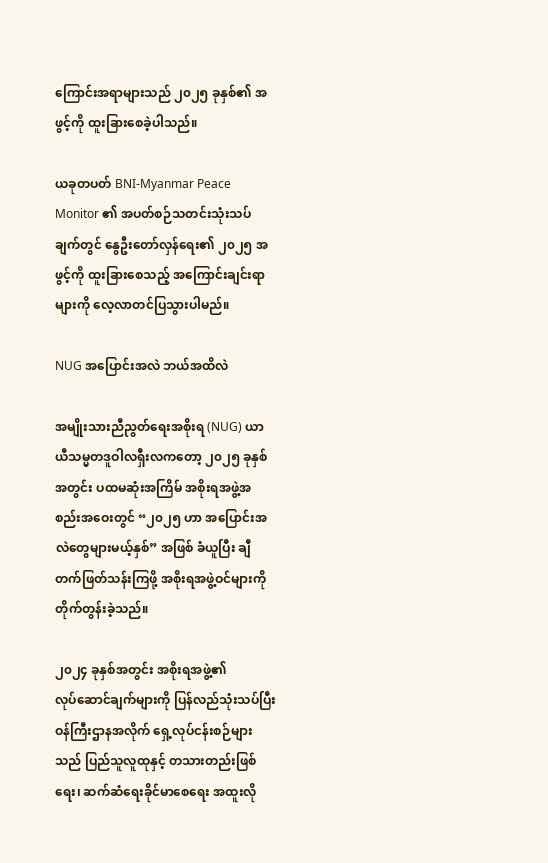ကြောင်းအရာများသည် ၂၀၂၅ ခုနှစ်၏ အဖွင့်ကို ထူးခြားစေခဲ့ပါသည်။

ယခုတပတ် BNI-Myanmar Peace Monitor ၏ အပတ်စဉ်သတင်းသုံးသပ်ချက်တွင် နွေဦးတော်လှန်ရေး၏ ၂၀၂၅ အဖွင့်ကို ထူးခြားစေသည့် အကြောင်းချင်းရာများကို လေ့လာတင်ပြသွားပါမည်။

NUG အပြောင်းအလဲ ဘယ်အထိလဲ

အမျိုးသားညီညွတ်ရေးအစိုးရ (NUG) ယာယီသမ္မတဒူဝါလရှီးလကတော့ ၂၀၂၅ ခုနှစ်အတွင်း ပထမဆုံးအကြိမ် အစိုးရအဖွဲ့အစည်းအဝေးတွင် “၂၀၂၅ ဟာ အပြောင်းအလဲတွေများမယ့်နှစ်” အဖြစ် ခံယူပြီး ချီတက်ဖြတ်သန်းကြဖို့ အစိုးရအဖွဲ့ဝင်များကို တိုက်တွန်းခဲ့သည်။

၂၀၂၄ ခုနှစ်အတွင်း အစိုးရအဖွဲ့၏ လုပ်‌ဆောင်ချက်များကို ပြန်လည်သုံးသပ်ပြီး ဝန်ကြီးဌာနအလိုက် ရှေ့လုပ်ငန်းစဉ်များသည် ပြည်သူလူထုနှင့် တသားတည်းဖြစ်ရေး၊ ဆက်ဆံရေးခိုင်မာစေရေး အထူးလို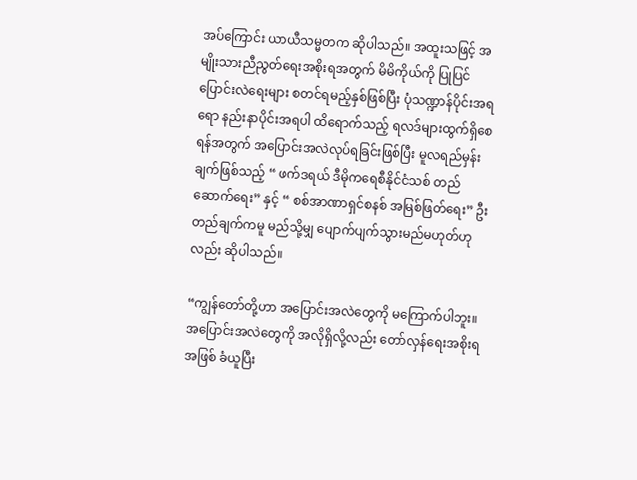အပ်ကြောင်း ယာယီသမ္မတက ဆိုပါသည်။ အထူးသဖြင့် အမျိုးသားညီညွတ်ရေးအစိုးရအတွက် မိမိကိုယ်ကို ပြုပြင်ပြောင်းလဲရေးများ စတင်ရမည့်နှစ်ဖြစ်ပြီး ပုံသဏ္ဍာန်ပိုင်းအရရော နည်းနာပိုင်းအရပါ ထိရောက်သည့် ရလဒ်များထွက်ရှိစေရန်အတွက် အပြောင်းအလဲလုပ်ရခြင်းဖြစ်ပြီး မူလရည်မှန်းချက်ဖြစ်သည့် “ ဖက်ဒရယ် ဒီမိုကရေစီနိုင်ငံသစ် တည်ဆောက်ရေး” နှင့် “ စစ်အာဏာရှင်စနစ် အမြစ်ဖြတ်ရေး” ဦးတည်ချက်ကမူ မည်သို့မျှ ပျောက်ပျက်သွားမည်မဟုတ်ဟုလည်း ဆိုပါသည်။

“ကျွန်တော်တို့ဟာ အပြောင်းအလဲတွေကို မကြောက်ပါဘူး။ အပြောင်းအလဲတွေကို အလိုရှိလို့လည်း တော်လှန်ရေးအစိုးရအဖြစ် ခံယူပြီး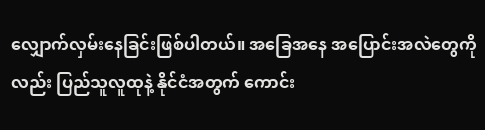လျှောက်လှမ်းနေခြင်းဖြစ်ပါတယ်။ အခြေအနေ အပြောင်းအလဲတွေကိုလည်း ပြည်သူလူထုနဲ့ နိုင်ငံအတွက် ကောင်း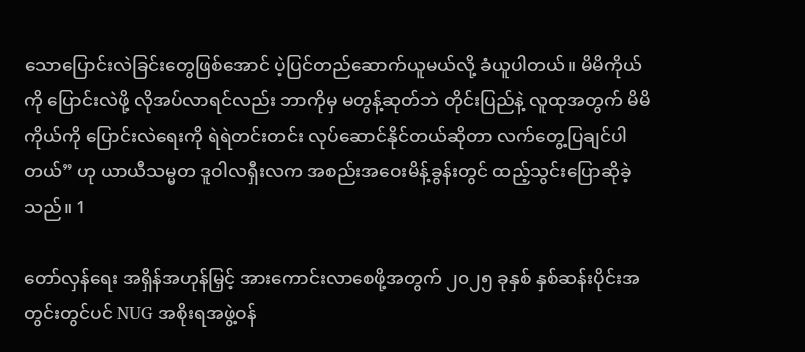သောပြောင်းလဲခြင်းတွေဖြစ်အောင် ပဲ့ပြင်တည်ဆောက်ယူမယ်လို့ ခံယူပါတယ်။ မိမိကိုယ်ကို ပြောင်းလဲဖို့ လိုအပ်လာရင်လည်း ဘာကိုမှ မတွန့်ဆုတ်ဘဲ တိုင်းပြည်နဲ့ လူထုအတွက် မိမိကိုယ်ကို ပြောင်းလဲရေးကို ရဲရဲတင်းတင်း လုပ်ဆောင်နိုင်တယ်ဆိုတာ လက်တွေ့ပြချင်ပါတယ်” ဟု ယာယီသမ္မတ ဒူဝါလရှီးလက အစည်းအဝေးမိန့်ခွန်းတွင် ထည့်သွင်းပြောဆိုခဲ့သည်။ 1

တော်လှန်ရေး အရှိန်အဟုန်မြှင့် အားကောင်းလာစေဖို့အတွက် ၂၀၂၅ ခုနှစ် နှစ်ဆန်းပိုင်းအတွင်းတွင်ပင် NUG အစိုးရအဖွဲ့ဝန်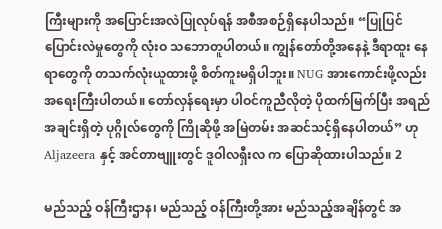ကြီးများကို အပြောင်းအလဲပြုလုပ်ရန် အစီအစဉ်ရှိနေပါသည်။ “ပြုပြင်ပြောင်းလဲမှုတွေကို လုံးဝ သဘောတူပါတယ်။ ကျွန်တော်တို့အနေနဲ့ ဒီရာထူး နေရာတွေကို တသက်လုံးယူထားဖို့ စိတ်ကူးမရှိပါဘူး။ NUG အားကောင်းဖို့လည်း အရေးကြီးပါတယ်။ တော်လှန်ရေးမှာ ပါဝင်ကူညီလိုတဲ့ ပိုထက်မြက်ပြီး အရည်အချင်းရှိတဲ့ ပုဂ္ဂိုလ်တွေကို ကြိုဆိုဖို့ အမြဲတမ်း အဆင်သင့်ရှိနေပါတယ်” ဟု Aljazeera နှင့် အင်တာဗျူးတွင် ဒူဝါလရှီးလ က ပြောဆိုထားပါသည်။ 2

မည်သည့် ဝန်ကြီးဌာန၊ မည်သည့် ဝန်ကြီးတို့အား မည်သည့်အချိန်တွင် အ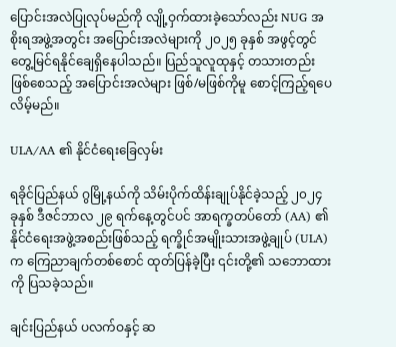ပြောင်းအလဲပြုလုပ်မည်ကို လျို့ဝှက်ထားခဲ့သော်လည်း NUG အစိုးရအဖွဲ့အတွင်း အပြောင်းအလဲများကို ၂၀၂၅ ခုနှစ် အဖွင့်တွင် တွေ့မြင်ရနိုင်ချေရှိနေပါသည်။ ပြည်သူလူထုနှင့် တသားတည်းဖြစ်စေသည့် အပြောင်းအလဲများ ဖြစ်/မဖြစ်ကိုမူ စောင့်ကြည့်ရပေလိမ့်မည်။

ULA/AA ၏ နိုင်ငံရေးခြေလှမ်း

ရခိုင်ပြည်နယ် ဂွမြို့နယ်ကို သိမ်းပိုက်ထိန်းချုပ်နိုင်ခဲ့သည့် ၂၀၂၄ ခုနှစ် ဒီဇင်ဘာလ ၂၉ ရက်နေ့တွင်ပင် အာရက္ခတပ်တော် (AA) ၏ နိုင်ငံရေးအဖွဲ့အစည်းဖြစ်သည့် ရက္ခိုင်အမျိုးသားအဖွဲ့ချုပ် (ULA) က ကြေညာချက်တစ်စောင် ထုတ်ပြန်ခဲ့ပြီး ၎င်းတို့၏ သဘောထားကို ပြသခဲ့သည်။

ချင်းပြည်နယ် ပလက်ဝနှင့် ဆ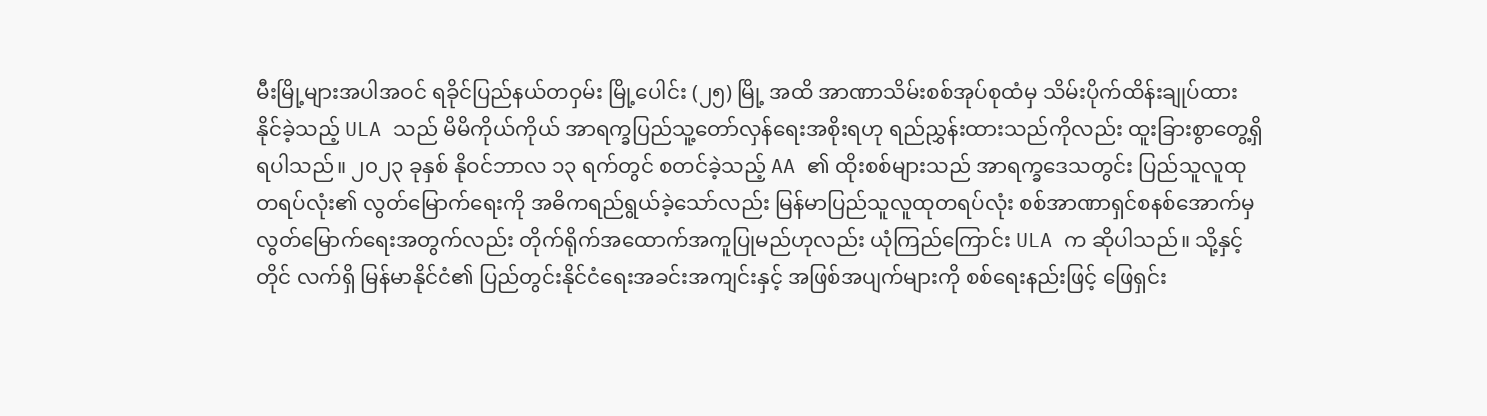မီးမြို့များအပါအဝင် ရခိုင်ပြည်နယ်တဝှမ်း မြို့ပေါင်း (၂၅) မြို့ အထိ အာဏာသိမ်းစစ်အုပ်စုထံမှ သိမ်းပိုက်ထိန်းချုပ်ထားနိုင်ခဲ့သည့် ULA သည် မိမိကိုယ်ကိုယ် အာရက္ခပြည်သူ့တော်လှန်ရေးအစိုးရဟု ရည်ညွှန်းထားသည်ကိုလည်း ထူးခြားစွာတွေ့ရှိရပါသည်။ ၂၀၂၃ ခုနှစ် နိုဝင်ဘာလ ၁၃ ရက်တွင် စတင်ခဲ့သည့် AA ၏ ထိုးစစ်များသည် အာရက္ခဒေသတွင်း ပြည်သူလူထုတရပ်လုံး၏ လွတ်မြောက်ရေးကို အဓိကရည်ရွယ်ခဲ့သော်လည်း မြန်မာပြည်သူလူထုတရပ်လုံး စစ်အာဏာရှင်စနစ်အောက်မှ လွတ်မြောက်ရေးအတွက်လည်း တိုက်ရိုက်အထောက်အကူပြုမည်ဟုလည်း ယုံကြည်ကြောင်း ULA က ဆိုပါသည်။ သို့နှင့်တိုင် လက်ရှိ မြန်မာနိုင်ငံ၏ ပြည်တွင်းနိုင်ငံရေးအခင်းအကျင်းနှင့် အဖြစ်အပျက်များကို စစ်ရေးနည်းဖြင့် ဖြေရှင်း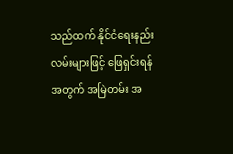သည်ထက် နိုင်ငံရေးနည်းလမ်းများဖြင့် ဖြေရှင်းရန်အတွက် အမြဲတမ်း အ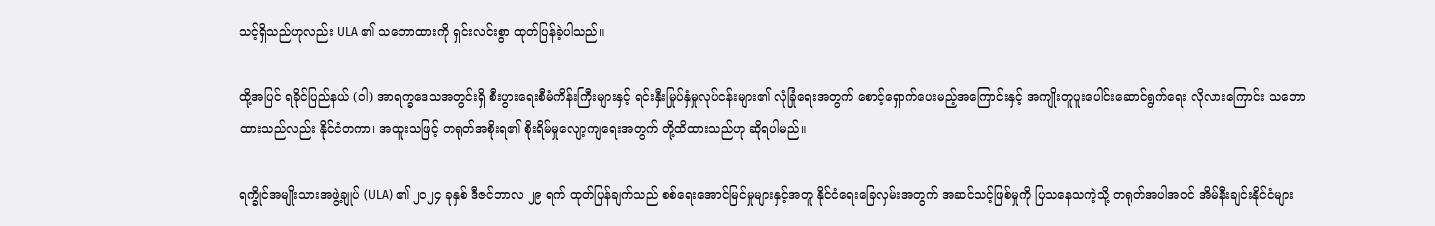သင့်ရှိသည်ဟုလည်း ULA ၏ သဘောထားကို ရှင်းလင်းစွာ ထုတ်ပြန်ခဲ့ပါသည်။

ထို့အပြင် ရခိုင်ပြည်နယ် (ဝါ) အာရက္ခဒေသအတွင်းရှိ စီးပွားရေးစီမံကိန်းကြီးများနှင့် ရင်းနှီးမြုပ်နှံမှုလုပ်ငန်းများ၏ လုံခြုံရေးအတွက် စောင့်ရှောက်ပေးမည့်အကြောင်းနှင့် အကျိုးတူပူးပေါင်းဆောင်ရွက်ရေး လိုလားကြောင်း သဘောထားသည်လည်း နိုင်ငံတကာ၊ အထူးသဖြင့် တရုတ်အစိုးရ၏ စိုးရိမ်မှုလျော့ကျရေးအတွက် တို့ထိထားသည်ဟု ဆိုရပါမည်။

ရက္ခိုင်အမျိုးသားအဖွဲ့ချုပ် (ULA) ၏ ၂၀၂၄ ခုနှစ် ဒီဇင်ဘာလ ၂၉ ရက် ထုတ်ပြန်ချက်သည် စစ်ရေးအောင်မြင်မှုများနှင့်အတူ နိုင်ငံရေးခြေလှမ်းအတွက် အဆင်သင့်ဖြစ်မှုကို ပြသနေသကဲ့သို့ တရုတ်အပါအဝင် အိမ်နီးချင်းနိုင်ငံများ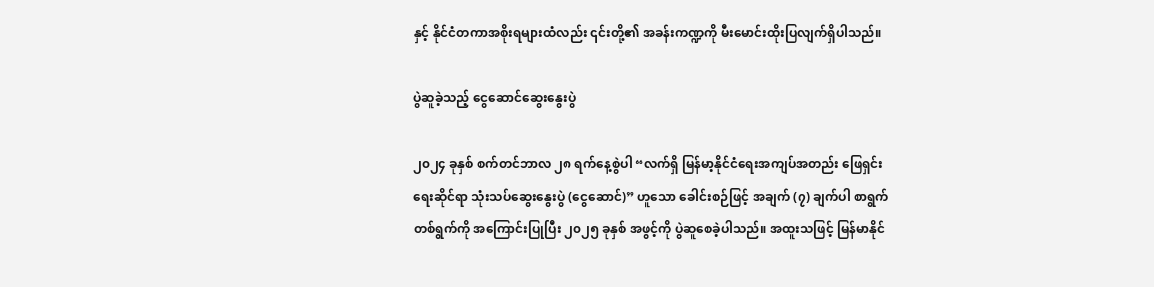နှင့် နိုင်ငံတကာအစိုးရများထံလည်း ၎င်းတို့၏ အခန်းကဏ္ဍကို မီးမောင်းထိုးပြလျက်ရှိပါသည်။

ပွဲဆူခဲ့သည့် ငွေဆောင်ဆွေးနွေးပွဲ

၂၀၂၄ ခုနှစ် စက်တင်ဘာလ ၂၈ ရက်နေ့စွဲပါ “လက်ရှိ မြန်မာ့နိုင်ငံရေးအကျပ်အတည်း ဖြေရှင်းရေးဆိုင်ရာ သုံးသပ်ဆွေးနွေးပွဲ (ငွေဆောင်)” ဟူသော ခေါင်းစဉ်ဖြင့် အချက် (၇) ချက်ပါ စာရွက်တစ်ရွက်ကို အကြောင်းပြုပြီး ၂၀၂၅ ခုနှစ် အဖွင့်ကို ပွဲဆူစေခဲ့ပါသည်။ အထူးသဖြင့် မြန်မာနိုင်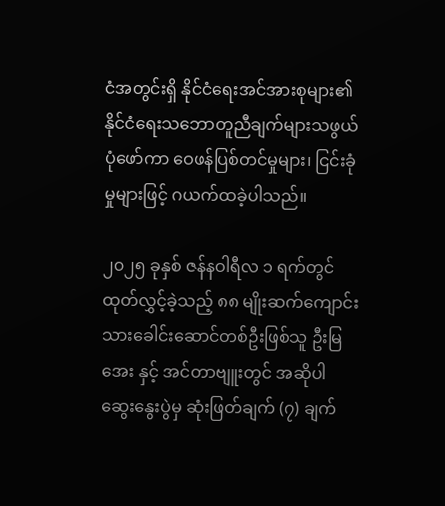ငံအတွင်းရှိ နိုင်ငံရေးအင်အားစုများ၏ နိုင်ငံရေးသဘောတူညီချက်များသဖွယ် ပုံဖော်ကာ ဝေဖန်ပြစ်တင်မှုများ၊ ငြင်းခုံမှုများဖြင့် ဂယက်ထခဲ့ပါသည်။

၂၀၂၅ ခုနှစ် ဇန်နဝါရီလ ၁ ရက်တွင် ထုတ်လွှင့်ခဲ့သည့် ၈၈ မျိုးဆက်ကျောင်းသားခေါင်းဆောင်တစ်ဦးဖြစ်သူ ဦးမြအေး နှင့် အင်တာဗျူးတွင် အဆိုပါဆွေးနွေးပွဲမှ ဆုံးဖြတ်ချက် (၇) ချက်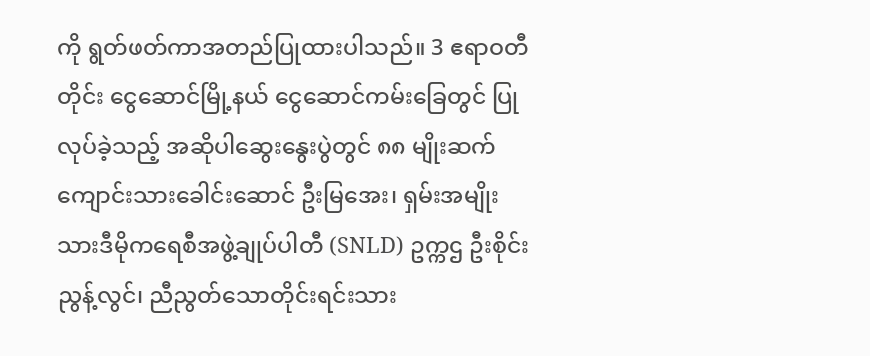ကို ရွတ်ဖတ်ကာအတည်ပြုထားပါသည်။ 3 ဧရာဝတီတိုင်း ငွေဆောင်မြို့နယ် ငွေဆောင်ကမ်းခြေတွင် ပြုလုပ်ခဲ့သည့် အဆိုပါဆွေး‌နွေးပွဲတွင် ၈၈ မျိုးဆက်ကျောင်းသားခေါင်းဆောင် ဦးမြအေး၊ ရှမ်းအမျိုးသားဒီမိုကရေစီအဖွဲ့ချုပ်ပါတီ (SNLD) ဥက္ကဌ ဦးစိုင်းညွန့်လွင်၊ ညီညွတ်သောတိုင်းရင်းသား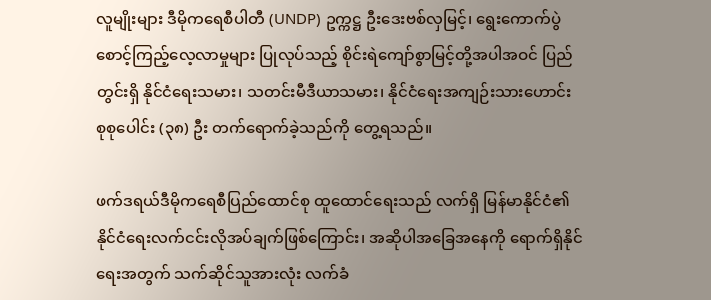လူမျိုးများ ဒီမိုကရေစီပါတီ (UNDP) ဥက္ကဋ္ဌ ဦးဒေးဗစ်လှမြင့်၊ ရွေးကောက်ပွဲ စောင့်ကြည့်လေ့လာမှုများ ပြုလုပ်သည့် စိုင်းရဲကျော်စွာမြင့်တို့အပါအဝင် ပြည်တွင်းရှိ နိုင်ငံရေးသမား၊ သတင်းမီဒီယာသမား၊ နိုင်ငံရေးအကျဉ်းသားဟောင်း စုစုပေါင်း (၃၈) ဦး တက်ရောက်ခဲ့သည်ကို တွေ့ရသည်။

ဖက်ဒရယ်ဒီမိုကရေစီပြည်ထောင်စု ထူထောင်ရေးသည် လက်ရှိ မြန်မာနိုင်ငံ၏ နိုင်ငံရေးလက်ငင်းလိုအပ်ချက်ဖြစ်ကြောင်း၊ အဆိုပါအခြေအနေကို ရောက်ရှိနိုင်ရေးအတွက် သက်ဆိုင်သူအားလုံး လက်ခံ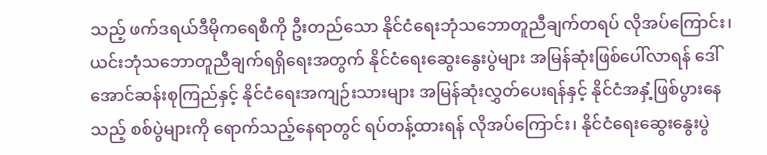သည့် ဖက်ဒရယ်ဒီမိုကရေစီကို ဦးတည်သော နိုင်ငံရေးဘုံသဘောတူညီချက်တရပ် လိုအပ်ကြောင်း၊ ယင်းဘုံသဘောတူညီချက်ရရှိရေးအတွက် နိုင်ငံရေးဆွေးနွေးပွဲများ အမြန်ဆုံးဖြစ်ပေါ်လာရန် ဒေါ်အောင်ဆန်းစုကြည်နှင့် နိုင်ငံရေးအကျဉ်းသားများ အမြန်ဆုံးလွှတ်ပေးရန်နှင့် နိုင်ငံအနှံ့ဖြစ်ပွားနေသည့် စစ်ပွဲများကို ရောက်သည့်နေရာတွင် ရပ်တန့်ထားရန် လိုအပ်ကြောင်း၊ နိုင်ငံရေးဆွေးနွေးပွဲ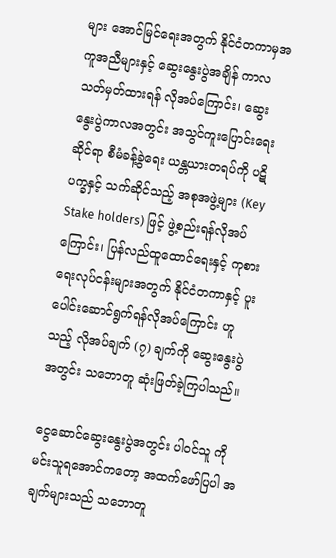များ အောင်မြင်ရေးအတွက် နိုင်ငံတကာမှအကူအညီများနှင့် ဆွေးနွေးပွဲအချိန် ကာလသတ်မှတ်ထားရန် လိုအပ်ကြောင်း၊ ဆွေးနွေးပွဲကာလအတွင်း အသွင်ကူးပြောင်းရေးဆိုင်ရာ စီမံခန့်ခွဲရေး ယန္တယားတရပ်ကို ပဋိပက္ခနှင့် သက်ဆိုင်သည့် အစုအဖွဲ့များ (Key Stake holders) ဖြင့် ဖွဲ့စည်းရန်လိုအပ်ကြောင်း၊ ပြန်လည်ထူထောင်ရေးနှင့် ကုစားရေးလုပ်ငန်းများအတွက် နိုင်ငံတကာနှင့် ပူးပေါင်းဆောင်ရွက်ရန်လိုအပ်ကြောင်း ဟူသည့် လိုအပ်ချက် (၇) ချက်ကို ဆွေးနွေးပွဲအတွင်း သဘောတူ ဆုံးဖြတ်ခဲ့ကြပါသည်။

ငွေဆောင်ဆွေးနွေးပွဲအတွင်း ပါဝင်သူ ကိုမင်းသူရအောင်ကတော့ အထက်ဖော်ပြပါ အချက်များသည် သဘောတူ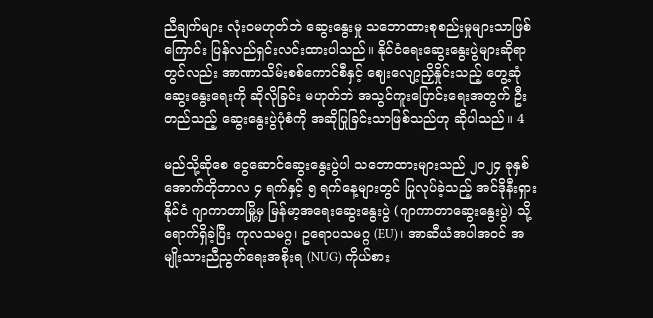ညီချက်များ လုံးဝမဟုတ်ဘဲ ဆွေးနွေးမှု သဘောထားစုစည်းမှုများသာဖြစ်ကြောင်း ပြန်လည်ရှင်းလင်းထားပါသည်။ နိုင်ငံရေးဆွေးနွေးပွဲများဆိုရာတွင်လည်း အာဏာသိမ်းစစ်ကောင်စီနှင့် ဈေးလျော့ညှိနှိုင်းသည့် တွေ့ဆုံဆွေးနွေးရေးကို ဆိုလိုခြင်း မဟုတ်ဘဲ အသွင်ကူးပြောင်းရေးအတွက် ဦးတည်သည့် ဆွေးနွေးပွဲပုံစံကို အဆိုပြုခြင်းသာဖြစ်သည်ဟု ဆိုပါသည်။ 4

မည်သို့ဆိုစေ ငွေဆောင်ဆွေးနွေးပွဲပါ သဘောထားများသည် ၂၀၂၄ ခုနှစ် အောက်တိုဘာလ ၄ ရက်နှင့် ၅ ရက်နေ့များတွင် ပြုလုပ်ခဲ့သည့် အင်ဒိုနီးရှားနိုင်ငံ ဂျာကာတာမြို့မှ မြန်မာ့အရေးဆွေးနွေးပွဲ (ဂျာကာတာဆွေးနွေးပွဲ) သို့ ရောက်ရှိခဲ့ပြီး ကုလသမဂ္ဂ၊ ဥရောပသမဂ္ဂ (EU)၊ အာဆီယံအပါအဝင် အမျိုးသားညီညွတ်ရေးအစိုးရ (NUG) ကိုယ်စား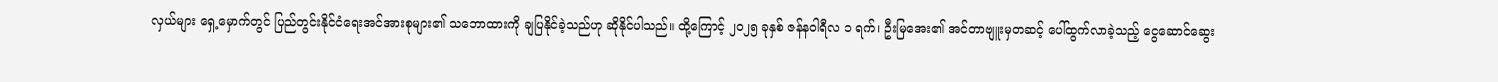လှယ်များ ရှေ့မှောက်တွင် ပြည်တွင်းနိုင်ငံရေးအင်အားစုများ၏ သဘောထားကို ချပြနိုင်ခဲ့သည်ဟု ဆိုနိုင်ပါသည်။ ထို့ကြောင့် ၂၀၂၅ ခုနှစ် ဇန်နဝါရီလ ၁ ရက်၊ ဦးမြအေး၏ အင်တာဗျူးမှတဆင့် ပေါ်ထွက်လာခဲ့သည့် ငွေဆောင်ဆွေး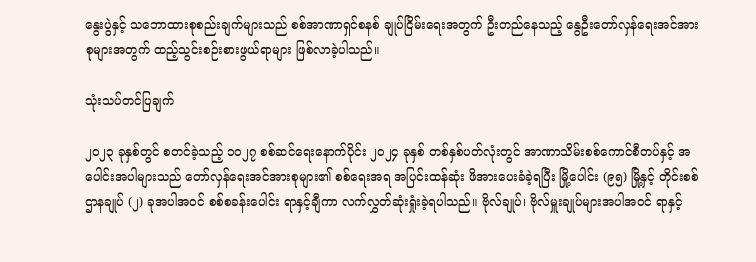နွေးပွဲနှင့် သဘောထားစုစည်းချက်များသည် စစ်အာဏာရှင်စနစ် ချုပ်ငြိမ်းရေးအတွက် ဦးတည်နေသည့် နွေဦးတော်လှန်ရေးအင်အားစုများအတွက် ထည့်သွင်းစဉ်းစားဖွယ်ရာများ ဖြစ်လာခဲ့ပါသည်။

သုံးသပ်တင်ပြချက်

၂၀၂၃ ခုနှစ်တွင် စတင်ခဲ့သည့် ၁၀၂၇ စစ်ဆင်ရေးနောက်ပိုင်း ၂၀၂၄ ခုနှစ် တစ်နှစ်ပတ်လုံးတွင် အာဏာသိမ်းစစ်ကောင်စီတပ်နှင့် အပေါင်းအပါများသည် တော်လှန်ရေးအင်အားစုများ၏ စစ်ရေးအရ အပြင်းထန်ဆုံး ဖိအားပေးခံခဲ့ရပြီး မြို့ပေါင်း (၉၅) မြို့နှင့် တိုင်းစစ်ဌာနချုပ် (၂) ခုအပါအဝင် စစ်စခန်းပေါင်း ရာနှင့်ချီကာ လက်လွှတ်ဆုံးရှုံးခဲ့ရပါသည်။ ဗိုလ်ချုပ်၊ ဗိုလ်မှူးချုပ်များအပါအဝင် ရာနှင့်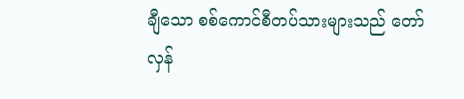ချီသော စစ်ကောင်စီတပ်သားများသည် တော်လှန်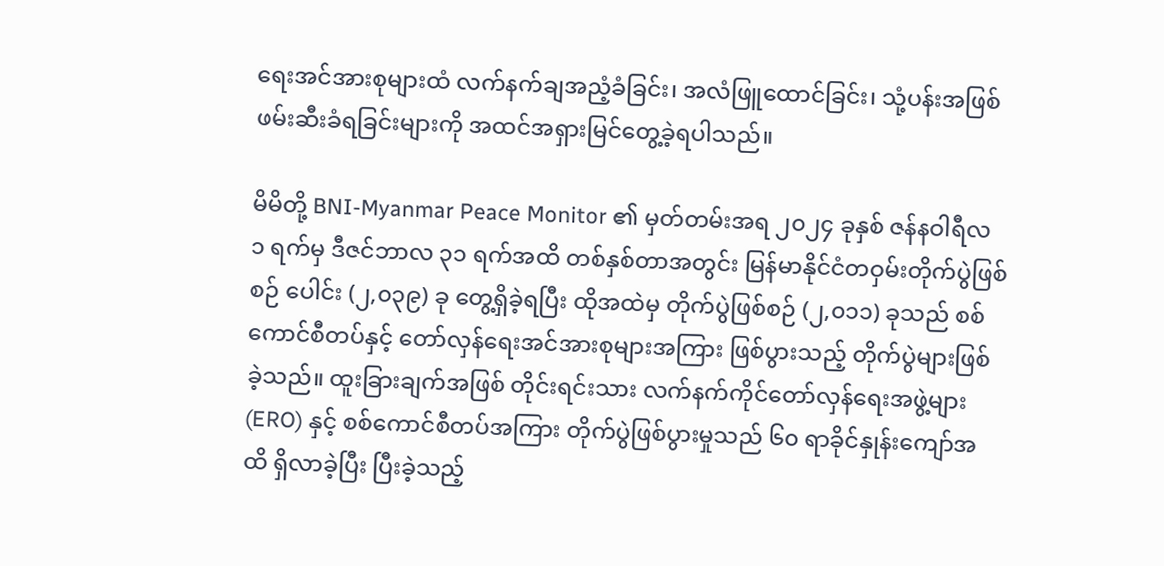ရေးအင်အားစုများထံ လက်နက်ချအညံ့ခံခြင်း၊ အလံဖြူထောင်ခြင်း၊ သုံ့ပန်းအဖြစ် ဖမ်းဆီးခံရခြင်းများကို အထင်အရှားမြင်တွေ့ခဲ့ရပါသည်။

မိမိတို့ BNI-Myanmar Peace Monitor ၏ မှတ်တမ်းအရ ၂၀၂၄ ခုနှစ် ဇန်နဝါရီလ ၁ ရက်မှ ဒီဇင်ဘာလ ၃၁ ရက်အထိ တစ်နှစ်တာအတွင်း မြန်မာနိုင်ငံတဝှမ်းတိုက်ပွဲဖြစ်စဉ် ပေါင်း (၂,၀၃၉) ခု တွေ့ရှိခဲ့ရပြီး ထိုအထဲမှ တိုက်ပွဲဖြစ်စဉ် (၂,၀၁၁) ခုသည် စစ်ကောင်စီတပ်နှင့် တော်လှန်ရေးအင်အားစုများအကြား ဖြစ်ပွားသည့် တိုက်ပွဲများဖြစ်ခဲ့သည်။ ထူးခြားချက်အဖြစ် တိုင်းရင်းသား လက်နက်ကိုင်တော်လှန်ရေးအဖွဲ့များ (ERO) နှင့် စစ်ကောင်စီတပ်အကြား တိုက်ပွဲဖြစ်ပွားမှုသည် ၆၀ ရာခိုင်နှုန်းကျော်အထိ ရှိလာခဲ့ပြီး ပြီးခဲ့သည့်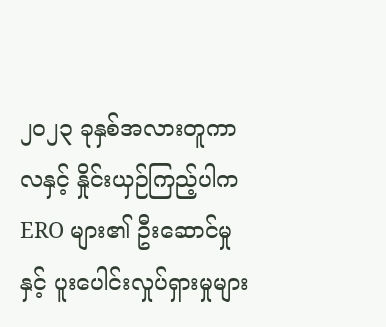၂၀၂၃ ခုနှစ်အလားတူကာလနှင့် နှိုင်းယှဉ်ကြည့်ပါက ERO များ၏ ဦးဆောင်မှုနှင့် ပူးပေါင်းလှုပ်ရှားမှုများ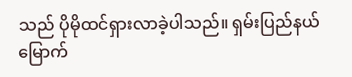သည် ပိုမိုထင်ရှားလာခဲ့ပါသည်။ ရှမ်းပြည်နယ်မြောက်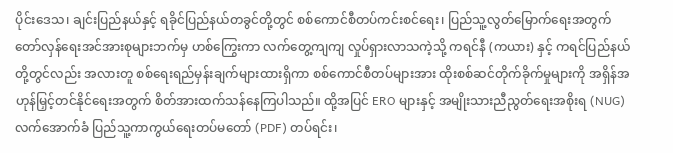ပိုင်းဒေသ၊ ချင်းပြည်နယ်နှင့် ရခိုင်ပြည်နယ်တခွင်တို့တွင် စစ်ကောင်စီတပ်ကင်းစင်ရေး၊ ပြည်သူ့လွတ်မြောက်ရေးအတွက် တော်လှန်ရေးအင်အားစုများဘက်မှ ဟစ်ကြွေးကာ လက်တွေ့ကျကျ လှုပ်ရှားလာသကဲ့သို့ ကရင်နီ (ကယား) နှင့် ကရင်ပြည်နယ်တို့တွင်လည်း အလားတူ စစ်ရေးရည်မှန်းချက်များထားရှိကာ စစ်ကောင်စီတပ်များအား ထိုးစစ်ဆင်တိုက်ခိုက်မှုများကို အရှိန်အဟုန်မြှင့်တင်နိုင်ရေးအတွက် စိတ်အားထက်သန်နေကြပါသည်။ ထို့အပြင် ERO များနှင့် အမျိုးသားညီညွတ်ရေးအစိုးရ (NUG) လက်အောက်ခံ ပြည်သူ့ကာကွယ်ရေးတပ်မတော် (PDF) တပ်ရင်း၊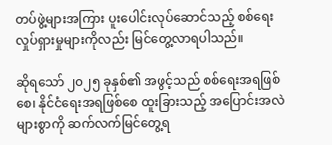တပ်ဖွဲ့များအကြား ပူးပေါင်းလုပ်ဆောင်သည့် စစ်ရေးလှုပ်ရှားမှုများကိုလည်း မြင်တွေ့လာရပါသည်။

ဆိုရသော် ၂၀၂၅ ခုနှစ်၏ အဖွင့်သည် စစ်ရေးအရဖြစ်စေ၊ နိုင်ငံရေးအရဖြစ်စေ ထူးခြားသည့် အပြောင်းအလဲများစွာကို ဆက်လက်မြင်တွေ့ရ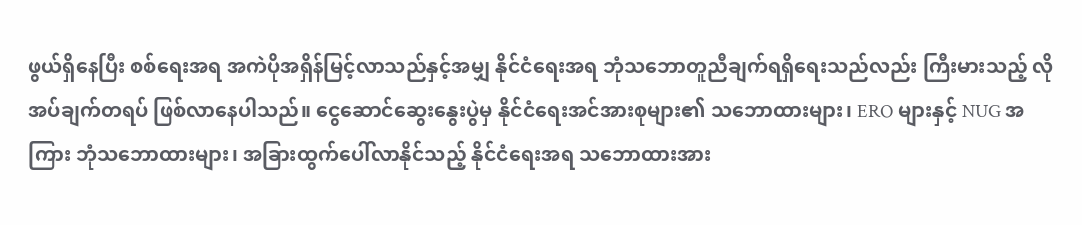ဖွယ်ရှိနေပြီး စစ်ရေးအရ အကဲပိုအရှိန်မြင့်လာသည်နှင့်အမျှ နိုင်ငံရေးအရ ဘုံသဘောတူညီချက်ရရှိရေးသည်လည်း ကြီးမားသည့် လိုအပ်ချက်တရပ် ဖြစ်လာနေပါသည်။ ငွေဆောင်ဆွေးနွေးပွဲမှ နိုင်ငံရေးအင်အားစုများ၏ သဘောထားများ၊ ERO များနှင့် NUG အကြား ဘုံသဘောထားများ၊ အခြားထွက်ပေါ်လာနိုင်သည့် နိုင်ငံရေးအရ သဘောထားအား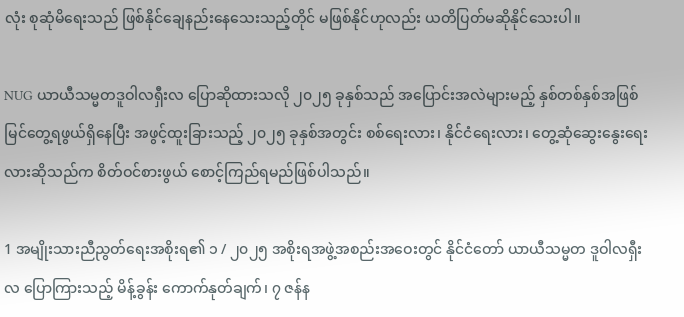လုံး စုဆုံမိရေးသည် ဖြစ်နိုင်ချေနည်းနေသေးသည့်တိုင် မဖြစ်နိုင်ဟုလည်း ယတိပြတ်မဆိုနိုင်သေးပါ။

NUG ယာယီသမ္မတဒူဝါလရှီးလ ပြောဆိုထားသလို ၂၀၂၅ ခုနှစ်သည် အပြောင်းအလဲများမည့် နှစ်တစ်နှစ်အဖြစ် မြင်တွေ့ရဖွယ်ရှိနေပြီး အဖွင့်ထူးခြားသည့် ၂၀၂၅ ခုနှစ်အတွင်း စစ်ရေးလား၊ နိုင်ငံရေးလား၊ တွေ့ဆုံဆွေးနွေးရေးလားဆိုသည်က စိတ်ဝင်စားဖွယ် စောင့်ကြည်ရမည်ဖြစ်ပါသည်။

1 အမျိုးသားညီညွတ်ရေးအစိုးရ၏ ၁ / ၂၀၂၅ အစိုးရအဖွဲ့အစည်းအဝေးတွင် နိုင်ငံတော် ယာယီသမ္မတ ဒူဝါလရှီးလ ပြောကြားသည့် မိန့်ခွန်း ကောက်နုတ်ချက်၊ ၇ ဇန်န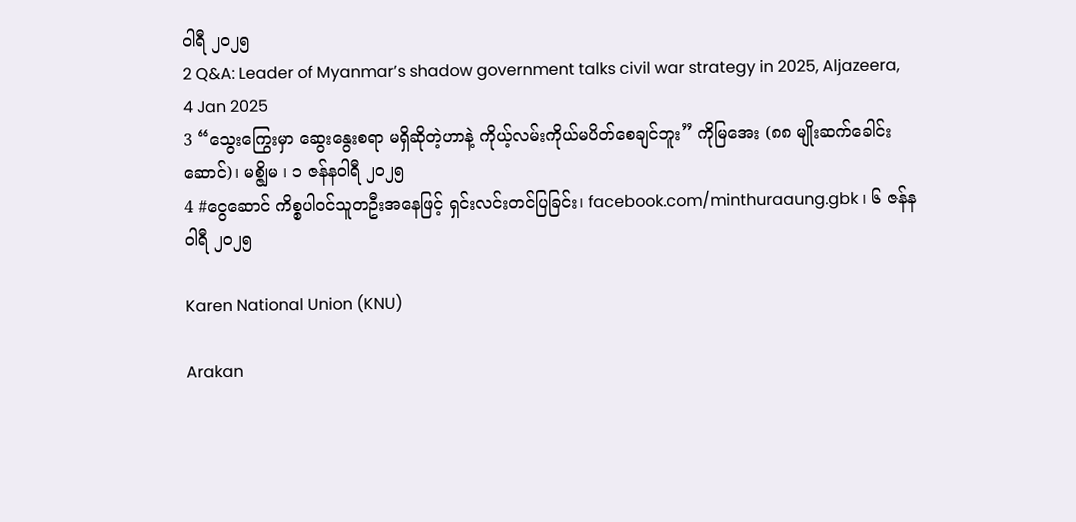ဝါရီ ၂၀၂၅
2 Q&A: Leader of Myanmar’s shadow government talks civil war strategy in 2025, Aljazeera, 4 Jan 2025
3 “သွေးကြွေးမှာ ဆွေးနွေးစရာ မရှိဆိုတဲ့ဟာနဲ့ ကိုယ့်လမ်းကိုယ်မပိတ်စေချင်ဘူး” ကိုမြအေး (၈၈ မျိုးဆက်ခေါင်းဆောင်)၊ မစ္ဇျိမ ၊ ၁ ဇန်နဝါရီ ၂၀၂၅
4 #ငွေဆောင် ကိစ္စပါဝင်သူတဦးအနေဖြင့် ရှင်းလင်းတင်ပြခြင်း၊ facebook.com/minthuraaung.gbk ၊ ၆ ဇန်နဝါရီ ၂၀၂၅

Karen National Union (KNU)

Arakan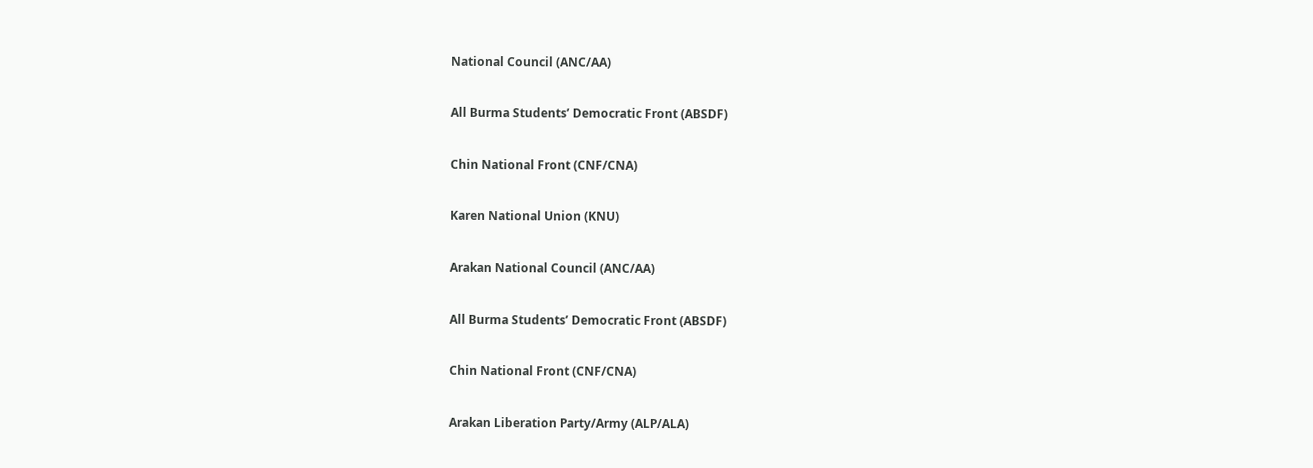National Council (ANC/AA)

All Burma Students’ Democratic Front (ABSDF)

Chin National Front (CNF/CNA)

Karen National Union (KNU)

Arakan National Council (ANC/AA)

All Burma Students’ Democratic Front (ABSDF)

Chin National Front (CNF/CNA)

Arakan Liberation Party/Army (ALP/ALA)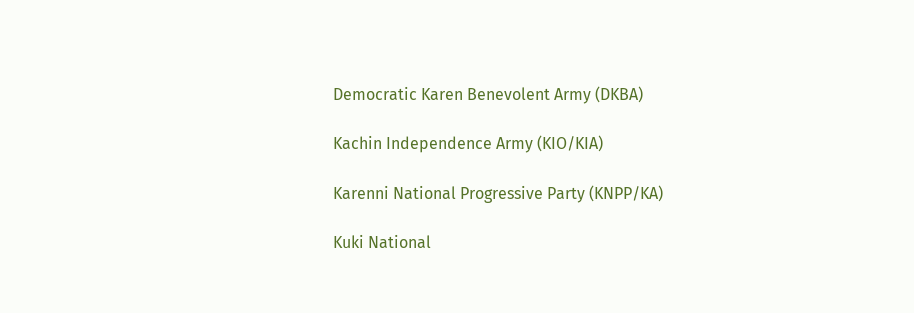Democratic Karen Benevolent Army (DKBA)

Kachin Independence Army (KIO/KIA)

Karenni National Progressive Party (KNPP/KA)

Kuki National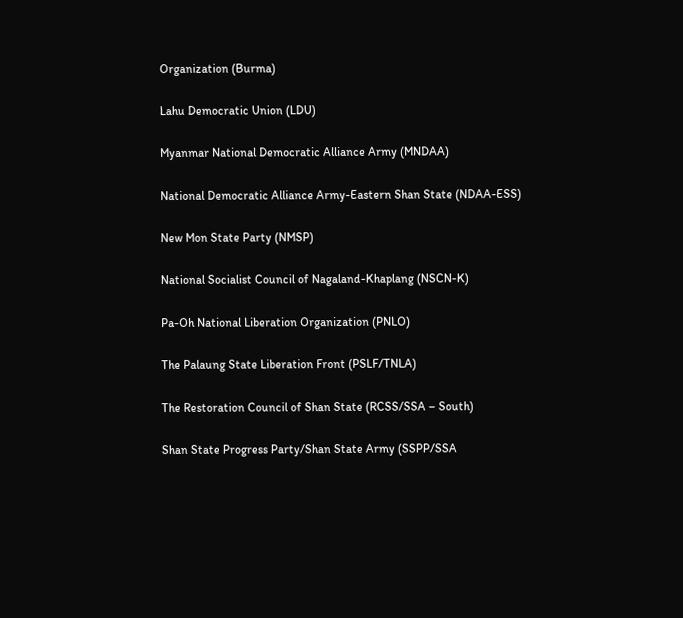Organization (Burma)

Lahu Democratic Union (LDU)

Myanmar National Democratic Alliance Army (MNDAA)

National Democratic Alliance Army-Eastern Shan State (NDAA-ESS)

New Mon State Party (NMSP)

National Socialist Council of Nagaland-Khaplang (NSCN-K)

Pa-Oh National Liberation Organization (PNLO)

The Palaung State Liberation Front (PSLF/TNLA)

The Restoration Council of Shan State (RCSS/SSA – South)

Shan State Progress Party/Shan State Army (SSPP/SSA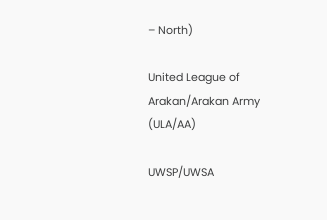– North)

United League of Arakan/Arakan Army (ULA/AA)

UWSP/UWSA